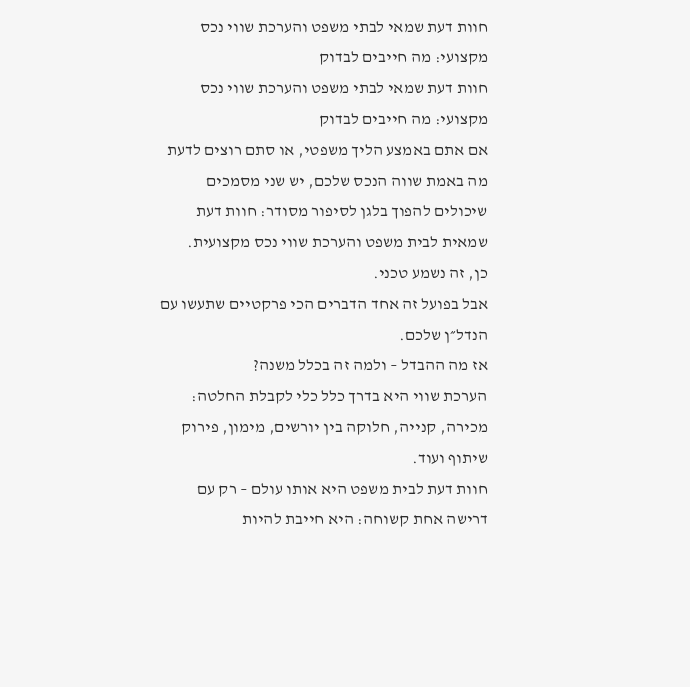חוות דעת שמאי לבתי משפט והערכת שווי נכס מקצועי: מה חייבים לבדוק
חוות דעת שמאי לבתי משפט והערכת שווי נכס מקצועי: מה חייבים לבדוק
אם אתם באמצע הליך משפטי, או סתם רוצים לדעת מה באמת שווה הנכס שלכם, יש שני מסמכים שיכולים להפוך בלגן לסיפור מסודר: חוות דעת שמאית לבית משפט והערכת שווי נכס מקצועית.
כן, זה נשמע טכני.
אבל בפועל זה אחד הדברים הכי פרקטיים שתעשו עם הנדל״ן שלכם.
אז מה ההבדל – ולמה זה בכלל משנה?
הערכת שווי היא בדרך כלל כלי לקבלת החלטה: מכירה, קנייה, חלוקה בין יורשים, מימון, פירוק שיתוף ועוד.
חוות דעת לבית משפט היא אותו עולם – רק עם דרישה אחת קשוחה: היא חייבת להיות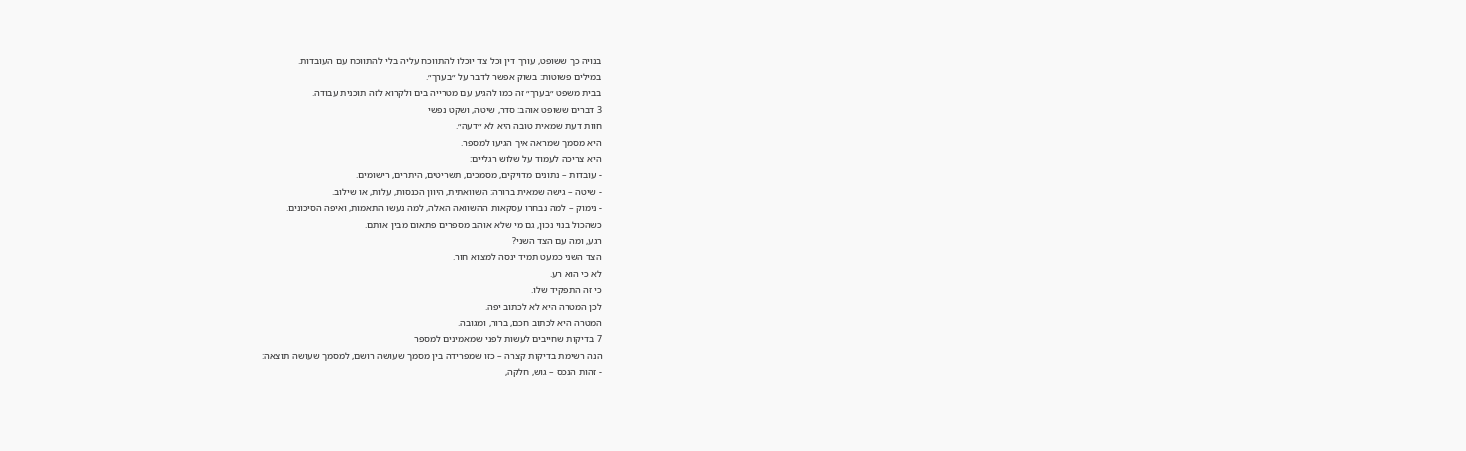בנויה כך ששופט, עורך דין וכל צד יוכלו להתווכח עליה בלי להתווכח עם העובדות.
במילים פשוטות: בשוק אפשר לדבר על ״בערך״.
בבית משפט ״בערך״ זה כמו להגיע עם מטרייה בים ולקרוא לזה תוכנית עבודה.
3 דברים ששופט אוהב: סדר, שיטה, ושקט נפשי
חוות דעת שמאית טובה היא לא ״דעה״.
היא מסמך שמראה איך הגיעו למספר.
היא צריכה לעמוד על שלוש רגליים:
- עובדות – נתונים מדויקים, מסמכים, תשריטים, היתרים, רישומים.
- שיטה – גישה שמאית ברורה: השוואתית, היוון הכנסות, עלות, או שילוב.
- נימוק – למה נבחרו עסקאות ההשוואה האלה, למה נעשו התאמות, ואיפה הסיכונים.
כשהכול בנוי נכון, גם מי שלא אוהב מספרים פתאום מבין אותם.
רגע, ומה עם הצד השני?
הצד השני כמעט תמיד ינסה למצוא חור.
לא כי הוא רע.
כי זה התפקיד שלו.
לכן המטרה היא לא לכתוב יפה.
המטרה היא לכתוב חכם, ברור, ומגובה.
7 בדיקות שחייבים לעשות לפני שמאמינים למספר
הנה רשימת בדיקות קצרה – כזו שמפרידה בין מסמך שעושה רושם, למסמך שעושה תוצאה:
- זהות הנכס – גוש, חלקה,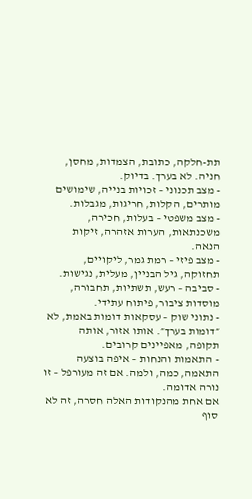תת-חלקה, כתובת, הצמדות, מחסן, חניה. לא בערך. בדיוק.
- מצב תכנוני – זכויות בנייה, שימושים מותרים, הקלות, חריגות, מגבלות.
- מצב משפטי – בעלות, חכירה, משכנתאות, הערות אזהרה, זיקות הנאה.
- מצב פיזי – רמת גמר, ליקויים, תחזוקה, גיל הבניין, מעלית, נגישות.
- סביבה – רעש, תשתיות, תחבורה, מוסדות ציבור, פיתוח עתידי.
- נתוני שוק – עסקאות דומות באמת, לא ״דומות בערך״. אותו אזור, אותה תקופה, מאפיינים קרובים.
- התאמות והנחות – איפה בוצעה התאמה, כמה, ולמה. אם זה מעורפל – זו נורה אדומה.
אם אחת מהנקודות האלה חסרה, זה לא סוף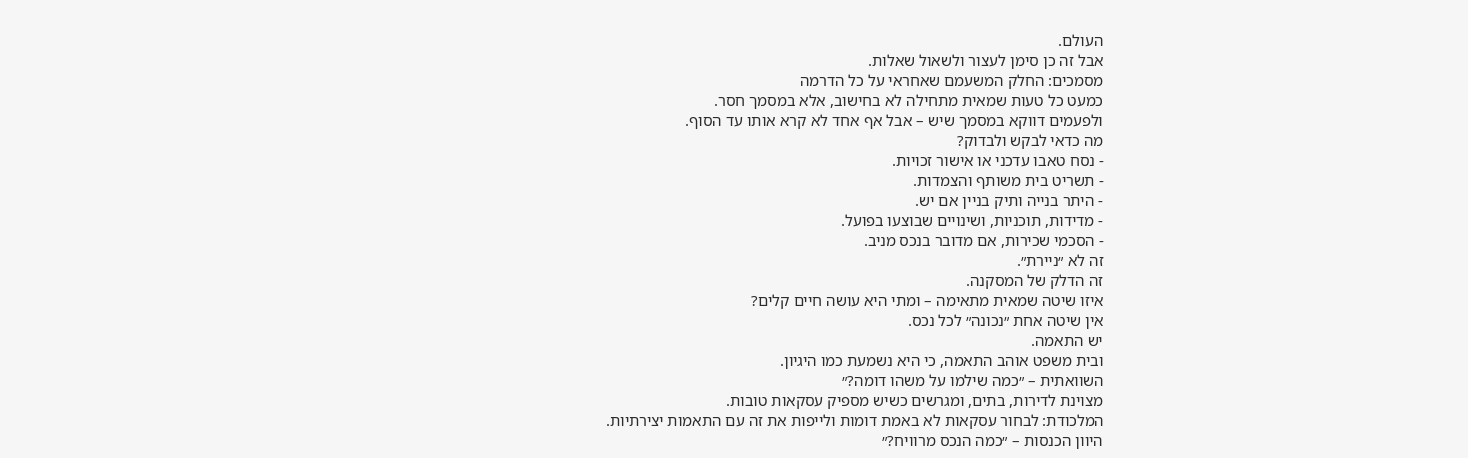העולם.
אבל זה כן סימן לעצור ולשאול שאלות.
מסמכים: החלק המשעמם שאחראי על כל הדרמה
כמעט כל טעות שמאית מתחילה לא בחישוב, אלא במסמך חסר.
ולפעמים דווקא במסמך שיש – אבל אף אחד לא קרא אותו עד הסוף.
מה כדאי לבקש ולבדוק?
- נסח טאבו עדכני או אישור זכויות.
- תשריט בית משותף והצמדות.
- היתר בנייה ותיק בניין אם יש.
- מדידות, תוכניות, ושינויים שבוצעו בפועל.
- הסכמי שכירות, אם מדובר בנכס מניב.
זה לא ״ניירת״.
זה הדלק של המסקנה.
איזו שיטה שמאית מתאימה – ומתי היא עושה חיים קלים?
אין שיטה אחת ״נכונה״ לכל נכס.
יש התאמה.
ובית משפט אוהב התאמה, כי היא נשמעת כמו היגיון.
השוואתית – ״כמה שילמו על משהו דומה?״
מצוינת לדירות, בתים, ומגרשים כשיש מספיק עסקאות טובות.
המלכודת: לבחור עסקאות לא באמת דומות ולייפות את זה עם התאמות יצירתיות.
היוון הכנסות – ״כמה הנכס מרוויח?״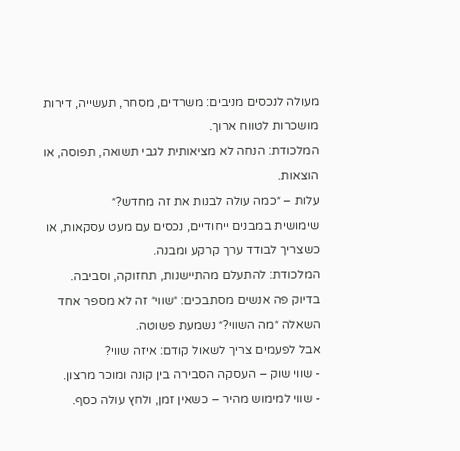מעולה לנכסים מניבים: משרדים, מסחר, תעשייה, דירות מושכרות לטווח ארוך.
המלכודת: הנחה לא מציאותית לגבי תשואה, תפוסה, או הוצאות.
עלות – ״כמה עולה לבנות את זה מחדש?״
שימושית במבנים ייחודיים, נכסים עם מעט עסקאות, או כשצריך לבודד ערך קרקע ומבנה.
המלכודת: להתעלם מהתיישנות, תחזוקה, וסביבה.
בדיוק פה אנשים מסתבכים: ״שווי״ זה לא מספר אחד
השאלה ״מה השווי?״ נשמעת פשוטה.
אבל לפעמים צריך לשאול קודם: איזה שווי?
- שווי שוק – העסקה הסבירה בין קונה ומוכר מרצון.
- שווי למימוש מהיר – כשאין זמן, ולחץ עולה כסף.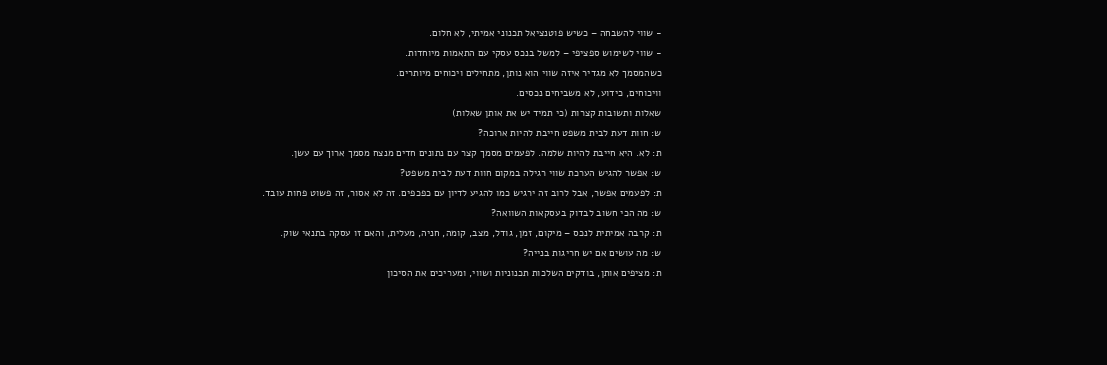- שווי להשבחה – כשיש פוטנציאל תכנוני אמיתי, לא חלום.
- שווי לשימוש ספציפי – למשל בנכס עסקי עם התאמות מיוחדות.
כשהמסמך לא מגדיר איזה שווי הוא נותן, מתחילים ויכוחים מיותרים.
וויכוחים, כידוע, לא משביחים נכסים.
שאלות ותשובות קצרות (כי תמיד יש את אותן שאלות)
ש: חוות דעת לבית משפט חייבת להיות ארוכה?
ת: לא. היא חייבת להיות שלמה. לפעמים מסמך קצר עם נתונים חדים מנצח מסמך ארוך עם עשן.
ש: אפשר להגיש הערכת שווי רגילה במקום חוות דעת לבית משפט?
ת: לפעמים אפשר, אבל לרוב זה ירגיש כמו להגיע לדיון עם כפכפים. זה לא אסור, זה פשוט פחות עובד.
ש: מה הכי חשוב לבדוק בעסקאות השוואה?
ת: קרבה אמיתית לנכס – מיקום, זמן, גודל, מצב, קומה, חניה, מעלית, והאם זו עסקה בתנאי שוק.
ש: מה עושים אם יש חריגות בנייה?
ת: מציפים אותן, בודקים השלכות תכנוניות ושווי, ומעריכים את הסיכון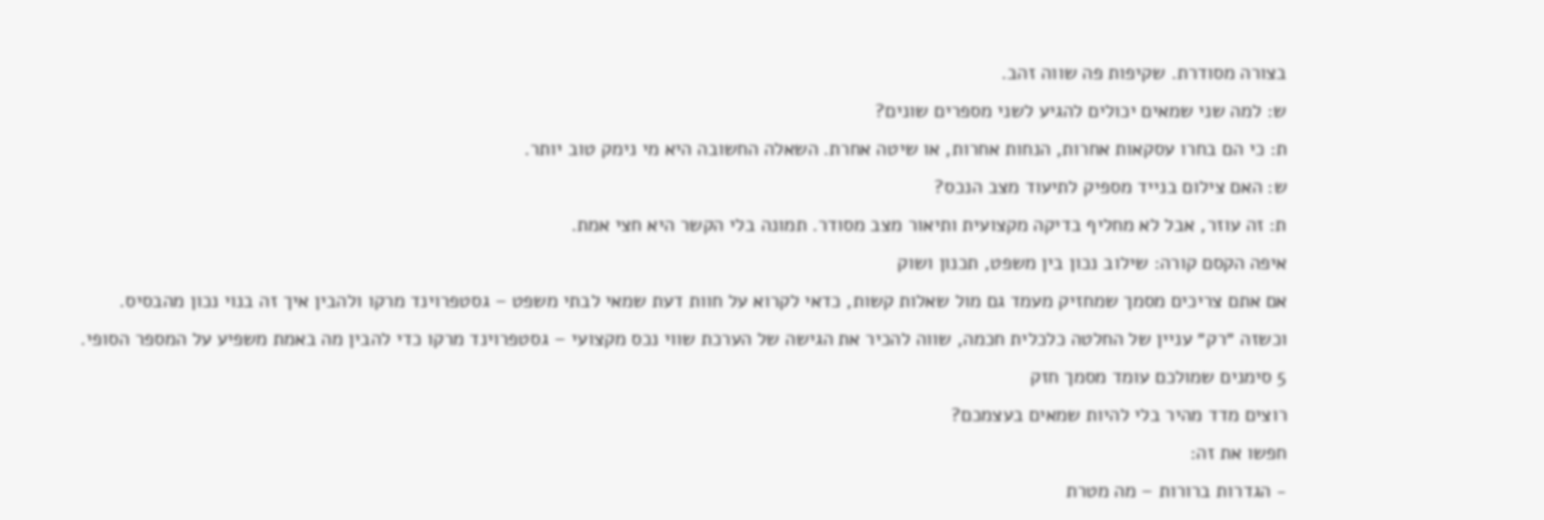בצורה מסודרת. שקיפות פה שווה זהב.
ש: למה שני שמאים יכולים להגיע לשני מספרים שונים?
ת: כי הם בחרו עסקאות אחרות, הנחות אחרות, או שיטה אחרת. השאלה החשובה היא מי נימק טוב יותר.
ש: האם צילום בנייד מספיק לתיעוד מצב הנכס?
ת: זה עוזר, אבל לא מחליף בדיקה מקצועית ותיאור מצב מסודר. תמונה בלי הקשר היא חצי אמת.
איפה הקסם קורה: שילוב נכון בין משפט, תכנון ושוק
אם אתם צריכים מסמך שמחזיק מעמד גם מול שאלות קשות, כדאי לקרוא על חוות דעת שמאי לבתי משפט – גסטפרוינד מרקו ולהבין איך זה בנוי נכון מהבסיס.
וכשזה ״רק״ עניין של החלטה כלכלית חכמה, שווה להכיר את הגישה של הערכת שווי נכס מקצועי – גסטפרוינד מרקו כדי להבין מה באמת משפיע על המספר הסופי.
5 סימנים שמולכם עומד מסמך חזק
רוצים מדד מהיר בלי להיות שמאים בעצמכם?
חפשו את זה:
- הגדרות ברורות – מה מטרת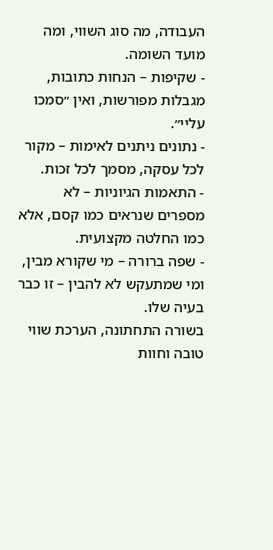העבודה, מה סוג השווי, ומה מועד השומה.
- שקיפות – הנחות כתובות, מגבלות מפורשות, ואין ״סמכו עליי״.
- נתונים ניתנים לאימות – מקור לכל עסקה, מסמך לכל זכות.
- התאמות הגיוניות – לא מספרים שנראים כמו קסם, אלא כמו החלטה מקצועית.
- שפה ברורה – מי שקורא מבין, ומי שמתעקש לא להבין – זו כבר בעיה שלו.
בשורה התחתונה, הערכת שווי טובה וחוות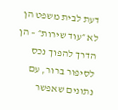דעת לבית משפט הן לא ״עוד שירות״ – הן הדרך להפוך נכס לסיפור ברור, עם נתונים שאפשר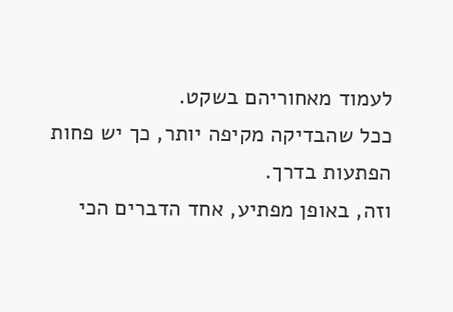לעמוד מאחוריהם בשקט.
ככל שהבדיקה מקיפה יותר, כך יש פחות הפתעות בדרך.
וזה, באופן מפתיע, אחד הדברים הכי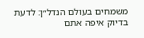משמחים בעולם הנדל״ן: לדעת בדיוק איפה אתם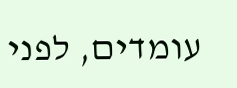עומדים, לפני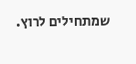שמתחילים לרוץ.